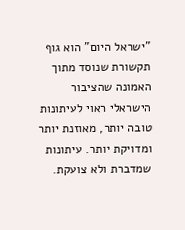"ישראל היום" הוא גוף תקשורת שנוסד מתוך האמונה שהציבור הישראלי ראוי לעיתונות טובה יותר, מאוזנת יותר ומדויקת יותר. עיתונות שמדברת ולא צועקת.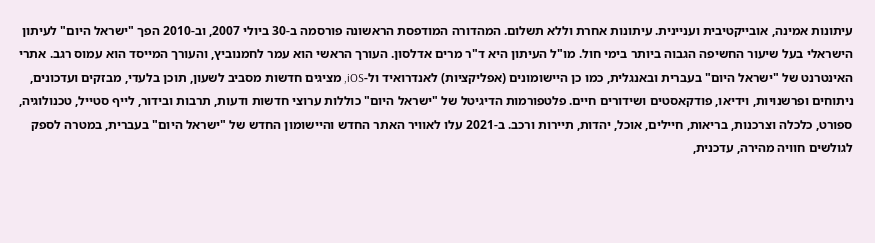עיתונות אמינה, אובייקטיבית ועניינית. עיתונות אחרת וללא תשלום. המהדורה המודפסת הראשונה פורסמה ב-30 ביולי 2007, וב-2010 הפך "ישראל היום" לעיתון הישראלי בעל שיעור החשיפה הגבוה ביותר בימי חול. מו"ל העיתון היא ד"ר מרים אדלסון. העורך הראשי הוא עמר לחמנוביץ, והעורך המייסד הוא עמוס רגב. אתרי האינטרנט של "ישראל היום" בעברית ובאנגלית, כמו כן היישומונים (אפליקציות) לאנדרואיד ול-iOS, מציגים חדשות מסביב לשעון, תוכן בלעדי, מבזקים ועדכונים, ניתוחים ופרשנויות, וידיאו, פודקאסטים ושידורים חיים. פלטפורמות הדיגיטל של "ישראל היום" כוללות ערוצי חדשות ודעות, תרבות ובידור, לייף סטייל, טכנולוגיה, ספורט, כלכלה וצרכנות, בריאות, חיילים, אוכל, יהדות, תיירות ורכב. ב-2021 עלו לאוויר האתר החדש והיישומון החדש של "ישראל היום" בעברית, במטרה לספק לגולשים חוויה מהירה, עדכנית,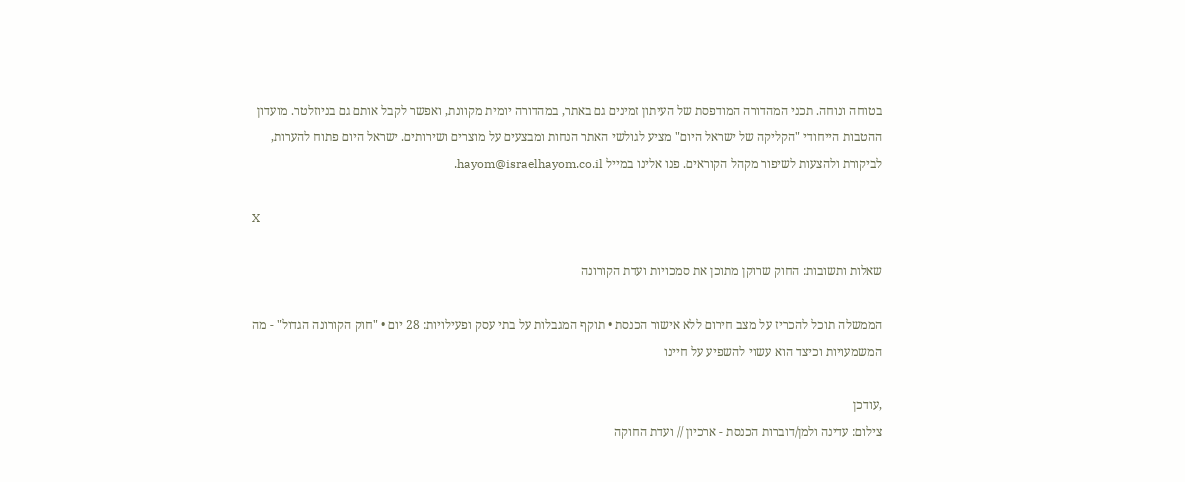בטוחה ונוחה. תכני המהדורה המודפסת של העיתון זמינים גם באתר, במהדורה יומית מקוונת, ואפשר לקבל אותם גם בניוזלטר. מועדון ההטבות הייחודי "הקליקה של ישראל היום" מציע לגולשי האתר הנחות ומבצעים על מוצרים ושירותים. ישראל היום פתוח להערות, לביקורת ולהצעות לשיפור מקהל הקוראים. פנו אלינו במייל hayom@israelhayom.co.il.

X

שאלות ותשובות: החוק שרוקן מתוכן את סמכויות ועדת הקורונה

הממשלה תוכל להכריז על מצב חירום ללא אישור הכנסת • תוקף המגבלות על בתי עסק ופעילויות: 28 יום • "חוק הקורונה הגדול" - מה המשמעויות וכיצד הוא עשוי להשפיע על חיינו

,עודכן
צילום: עדינה ולמן/דוברות הכנסת - ארכיון // ועדת החוקה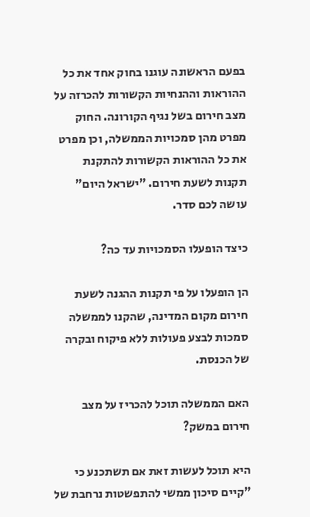בפעם הראשונה עוגנו בחוק אחד את כל ההוראות וההנחיות הקשורות להכרזה על מצב חירום בשל נגיף הקורונה. החוק מפרט מהן סמכויות הממשלה, וכן מפרט את כל ההוראות הקשורות להתקנת תקנות לשעת חירום. "ישראל היום" עושה לכם סדר.

כיצד הופעלו הסמכויות עד כה?

הן הופעלו על פי תקנות ההגנה לשעת חירום מקום המדינה, שהקנו לממשלה סמכות לבצע פעולות ללא פיקוח ובקרה של הכנסת.

האם הממשלה תוכל להכריז על מצב חירום במשק?

היא תוכל לעשות זאת אם תשתכנע כי "קיים סיכון ממשי להתפשטות נרחבת של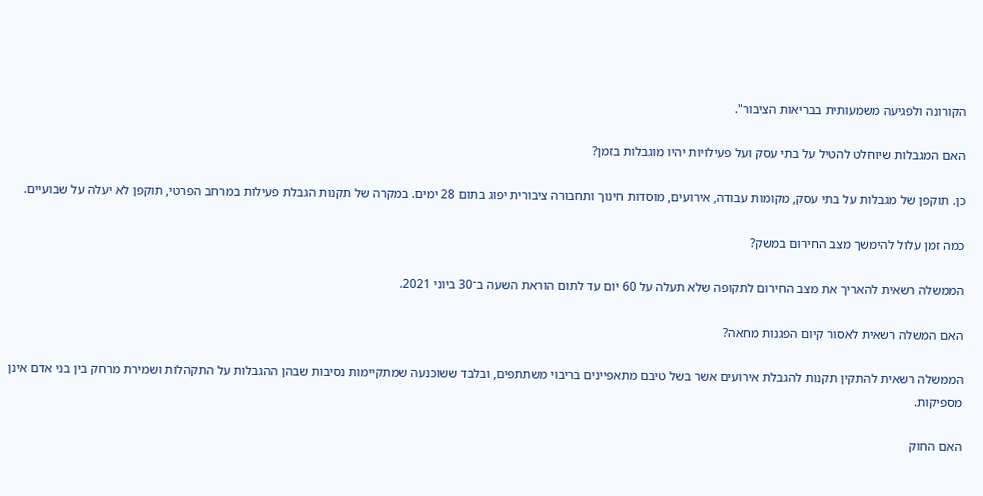הקורונה ולפגיעה משמעותית בבריאות הציבור".

האם המגבלות שיוחלט להטיל על בתי עסק ועל פעילויות יהיו מוגבלות בזמן?

כן. תוקפן של מגבלות על בתי עסק, מקומות עבודה, אירועים, מוסדות חינוך ותחבורה ציבורית יפוג בתום 28 ימים. במקרה של תקנות הגבלת פעילות במרחב הפרטי, תוקפן לא יעלה על שבועיים.

כמה זמן עלול להימשך מצב החירום במשק?

הממשלה רשאית להאריך את מצב החירום לתקופה שלא תעלה על 60 יום עד לתום הוראת השעה ב־30 ביוני 2021.

האם המשלה רשאית לאסור קיום הפגנות מחאה?

הממשלה רשאית להתקין תקנות להגבלת אירועים אשר בשל טיבם מתאפיינים בריבוי משתתפים, ובלבד ששוכנעה שמתקיימות נסיבות שבהן ההגבלות על התקהלות ושמירת מרחק בין בני אדם אינן מספיקות.

האם החוק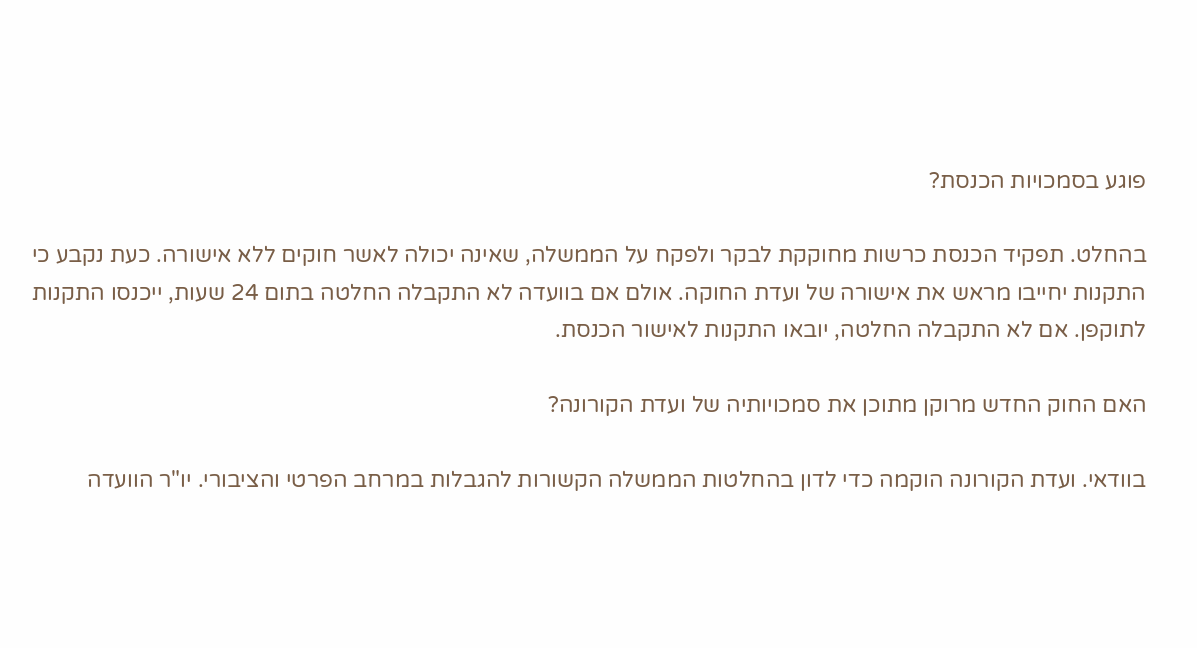פוגע בסמכויות הכנסת?

בהחלט. תפקיד הכנסת כרשות מחוקקת לבקר ולפקח על הממשלה, שאינה יכולה לאשר חוקים ללא אישורה. כעת נקבע כי התקנות יחייבו מראש את אישורה של ועדת החוקה. אולם אם בוועדה לא התקבלה החלטה בתום 24 שעות, ייכנסו התקנות לתוקפן. אם לא התקבלה החלטה, יובאו התקנות לאישור הכנסת.

האם החוק החדש מרוקן מתוכן את סמכויותיה של ועדת הקורונה?

בוודאי. ועדת הקורונה הוקמה כדי לדון בהחלטות הממשלה הקשורות להגבלות במרחב הפרטי והציבורי. יו"ר הוועדה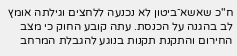ח"כ שאשא־ביטון לא נכנעה ללחצים וגילתה אומץ לב בהגנה על הכנסת. עתה קובע החוק כי מצב החירום והתקנת תקנות בנוגע להגבלת המרחב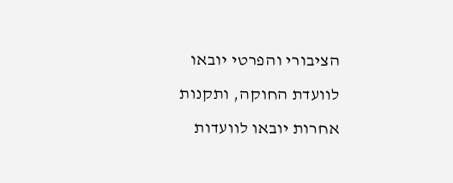הציבורי והפרטי יובאו לוועדת החוקה, ותקנות אחרות יובאו לוועדות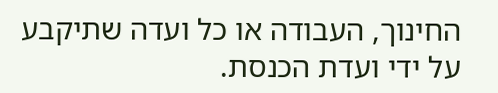החינוך, העבודה או כל ועדה שתיקבע על ידי ועדת הכנסת.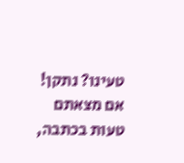טעינו? נתקן! אם מצאתם טעות בכתבה,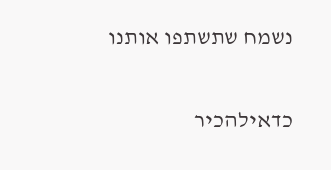נשמח שתשתפו אותנו

כדאילהכיר